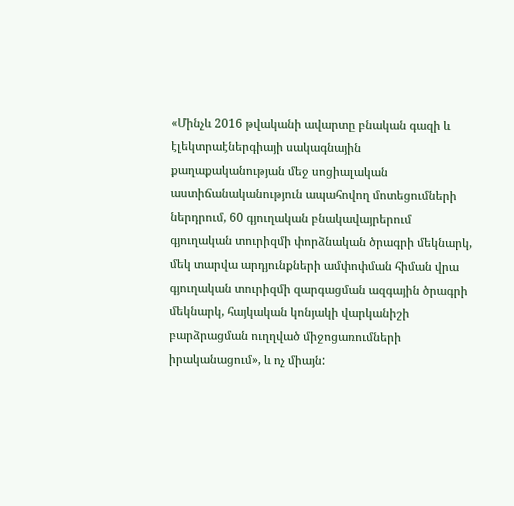«Մինչև 2016 թվականի ավարտը բնական գազի և էլեկտրաէներգիայի սակագնային քաղաքականության մեջ սոցիալական աստիճանականություն ապահովող մոտեցումների ներդրում, 60 գյուղական բնակավայրերում գյուղական տուրիզմի փորձնական ծրագրի մեկնարկ, մեկ տարվա արդյունքների ամփոփման հիման վրա գյուղական տուրիզմի զարգացման ազգային ծրագրի մեկնարկ, հայկական կոնյակի վարկանիշի բարձրացման ուղղված միջոցառումների իրականացում», և ոչ միայն: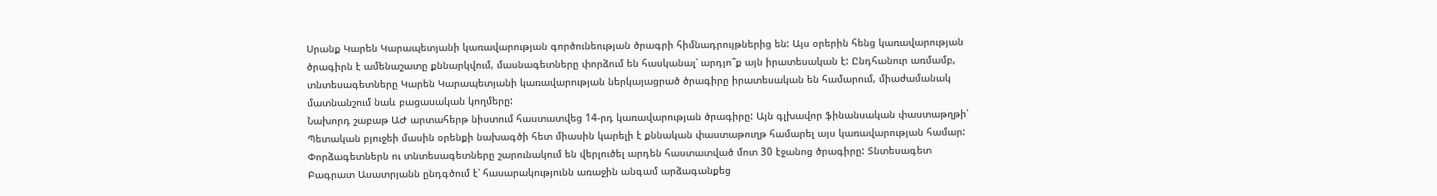Սրանք Կարեն Կարապետյանի կառավարության գործունեության ծրագրի հիմնադրույթներից են: Այս օրերին հենց կառավարության ծրագիրն է ամենաշատը քննարկվում, մասնագետները փորձում են հասկանալ՝ արդյո՞ք այն իրատեսական է: Ընդհանուր առմամբ, տնտեսագետները Կարեն Կարապետյանի կառավարության ներկայացրած ծրագիրը իրատեսական են համարում, միաժամանակ մատնանշում նաև բացասական կողմերը:
Նախորդ շաբաթ ԱԺ արտահերթ նիստում հաստատվեց 14-րդ կառավարության ծրագիրը: Այն գլխավոր ֆինանսական փաստաթղթի՝ Պետական բյուջեի մասին օրենքի նախագծի հետ միասին կարելի է քննական փաստաթուղթ համարել այս կառավարության համար: Փորձագետներն ու տնտեսագետները շարունակում են վերլուծել արդեն հաստատված մոտ 30 էջանոց ծրագիրը: Տնտեսագետ Բագրատ Ասատրյանն ընդգծում է՝ հասարակությունն առաջին անգամ արձագանքեց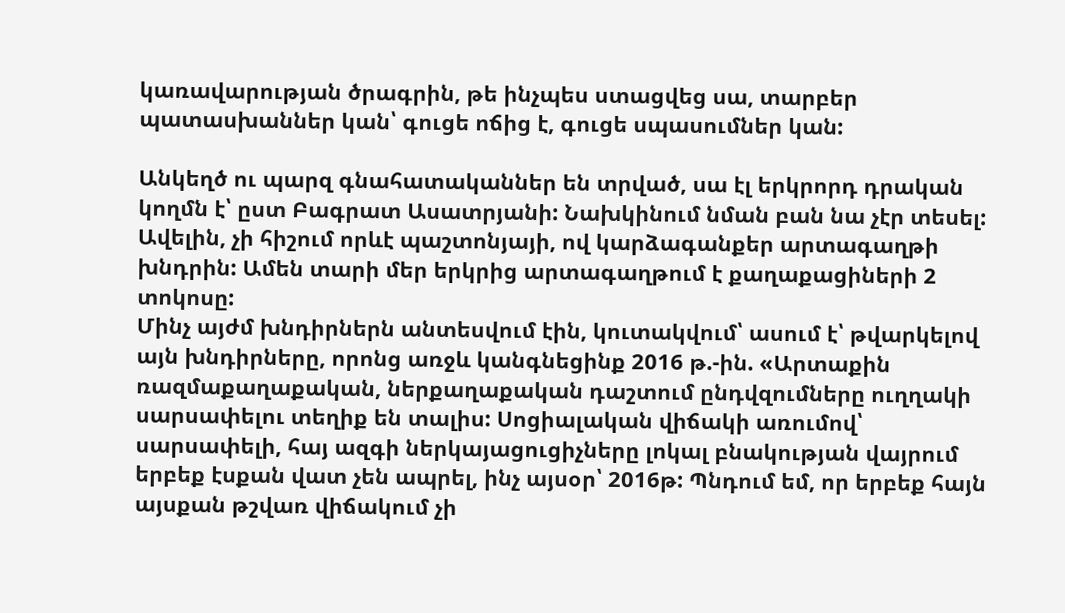կառավարության ծրագրին, թե ինչպես ստացվեց սա, տարբեր պատասխաններ կան՝ գուցե ոճից է, գուցե սպասումներ կան:

Անկեղծ ու պարզ գնահատականներ են տրված, սա էլ երկրորդ դրական կողմն է՝ ըստ Բագրատ Ասատրյանի: Նախկինում նման բան նա չէր տեսել: Ավելին, չի հիշում որևէ պաշտոնյայի, ով կարձագանքեր արտագաղթի խնդրին: Ամեն տարի մեր երկրից արտագաղթում է քաղաքացիների 2 տոկոսը:
Մինչ այժմ խնդիրներն անտեսվում էին, կուտակվում՝ ասում է՝ թվարկելով այն խնդիրները, որոնց առջև կանգնեցինք 2016 թ.-ին. «Արտաքին ռազմաքաղաքական, ներքաղաքական դաշտում ընդվզումները ուղղակի սարսափելու տեղիք են տալիս: Սոցիալական վիճակի առումով՝ սարսափելի, հայ ազգի ներկայացուցիչները լոկալ բնակության վայրում երբեք էսքան վատ չեն ապրել, ինչ այսօր՝ 2016թ: Պնդում եմ, որ երբեք հայն այսքան թշվառ վիճակում չի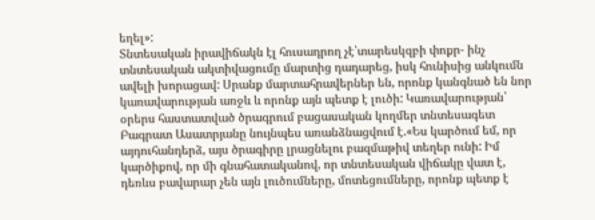եղել»:
Տնտեսական իրավիճակն էլ հուսադրող չէ՝տարեսկզբի փոքր- ինչ տնտեսական ակտիվացումը մարտից դադարեց, իսկ հունիսից անկումն ավելի խորացավ: Սրանք մարտահրավերներ են, որոնք կանգնած են նոր կառավարության առջև և որոնք այն պետք է լուծի: Կառավարության՝ օրերս հաստատված ծրագրում բացասական կողմեր տնտեսագետ Բագրատ Ասատրյանը նույնպես առանձնացվում է.«Ես կարծում եմ, որ այդուհանդերձ, այս ծրագիրը լրացնելու բազմաթիվ տեղեր ունի: Իմ կարծիքով, որ մի գնահատականով, որ տնտեսական վիճակը վատ է, դեռևս բավարար չեն այն լուծումները, մոտեցումները, որոնք պետք է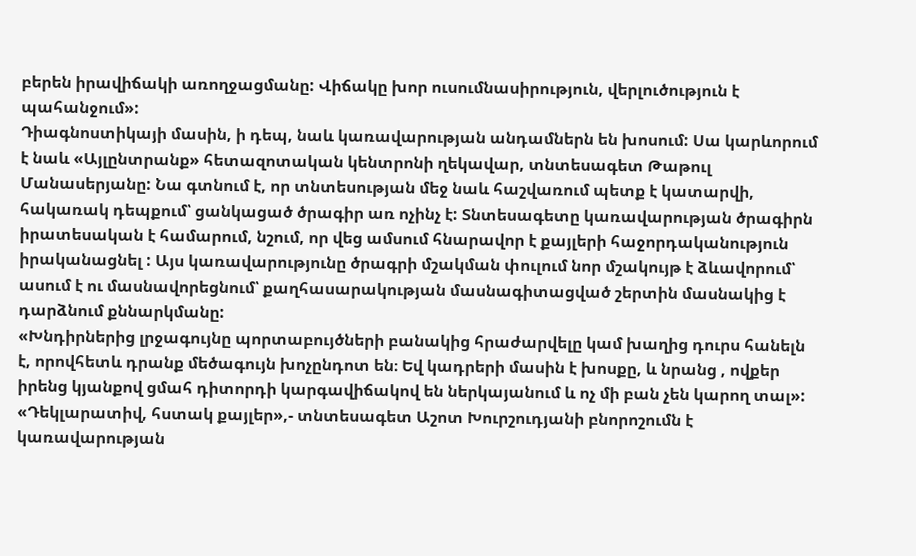բերեն իրավիճակի առողջացմանը: Վիճակը խոր ուսումնասիրություն, վերլուծություն է պահանջում»:
Դիագնոստիկայի մասին, ի դեպ, նաև կառավարության անդամներն են խոսում: Սա կարևորում է նաև «Այլընտրանք» հետազոտական կենտրոնի ղեկավար, տնտեսագետ Թաթուլ Մանասերյանը: Նա գտնում է, որ տնտեսության մեջ նաև հաշվառում պետք է կատարվի, հակառակ դեպքում՝ ցանկացած ծրագիր առ ոչինչ է: Տնտեսագետը կառավարության ծրագիրն իրատեսական է համարում, նշում, որ վեց ամսում հնարավոր է քայլերի հաջորդականություն իրականացնել : Այս կառավարությունը ծրագրի մշակման փուլում նոր մշակույթ է ձևավորում՝ ասում է ու մասնավորեցնում՝ քաղհասարակության մասնագիտացված շերտին մասնակից է դարձնում քննարկմանը:
«Խնդիրներից լրջագույնը պորտաբույծների բանակից հրաժարվելը կամ խաղից դուրս հանելն է, որովհետև դրանք մեծագույն խոչընդոտ են։ Եվ կադրերի մասին է խոսքը, և նրանց , ովքեր իրենց կյանքով ցմահ դիտորդի կարգավիճակով են ներկայանում և ոչ մի բան չեն կարող տալ»:
«Դեկլարատիվ, հստակ քայլեր»,- տնտեսագետ Աշոտ Խուրշուդյանի բնորոշումն է կառավարության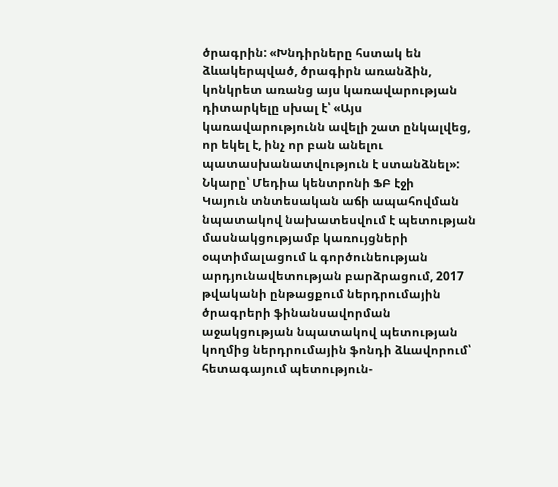ծրագրին: «Խնդիրները հստակ են ձևակերպված, ծրագիրն առանձին, կոնկրետ առանց այս կառավարության դիտարկելը սխալ է՝ «Այս կառավարությունն ավելի շատ ընկալվեց, որ եկել է, ինչ որ բան անելու պատասխանատվություն է ստանձնել»:
Նկարը՝ Մեդիա կենտրոնի ՖԲ էջի
Կայուն տնտեսական աճի ապահովման նպատակով նախատեսվում է պետության մասնակցությամբ կառույցների օպտիմալացում և գործունեության արդյունավետության բարձրացում, 2017 թվականի ընթացքում ներդրումային ծրագրերի ֆինանսավորման աջակցության նպատակով պետության կողմից ներդրումային ֆոնդի ձևավորում՝ հետագայում պետություն-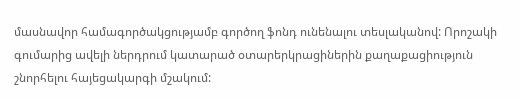մասնավոր համագործակցությամբ գործող ֆոնդ ունենալու տեսլականով: Որոշակի գումարից ավելի ներդրում կատարած օտարերկրացիներին քաղաքացիություն շնորհելու հայեցակարգի մշակում: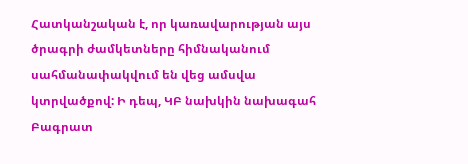Հատկանշական է, որ կառավարության այս ծրագրի ժամկետները հիմնականում սահմանափակվում են վեց ամսվա կտրվածքով: Ի դեպ, ԿԲ նախկին նախագահ Բագրատ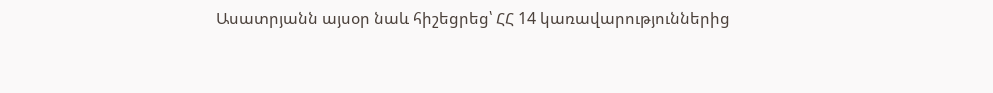Ասատրյանն այսօր նաև հիշեցրեց՝ ՀՀ 14 կառավարություններից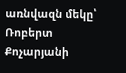առնվազն մեկը՝ Ռոբերտ Քոչարյանի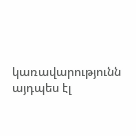կառավարությունն այդպես էլ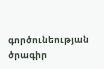գործունեության ծրագիր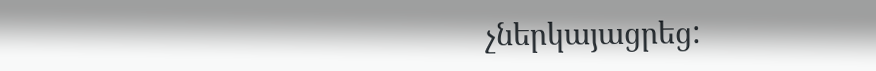չներկայացրեց: